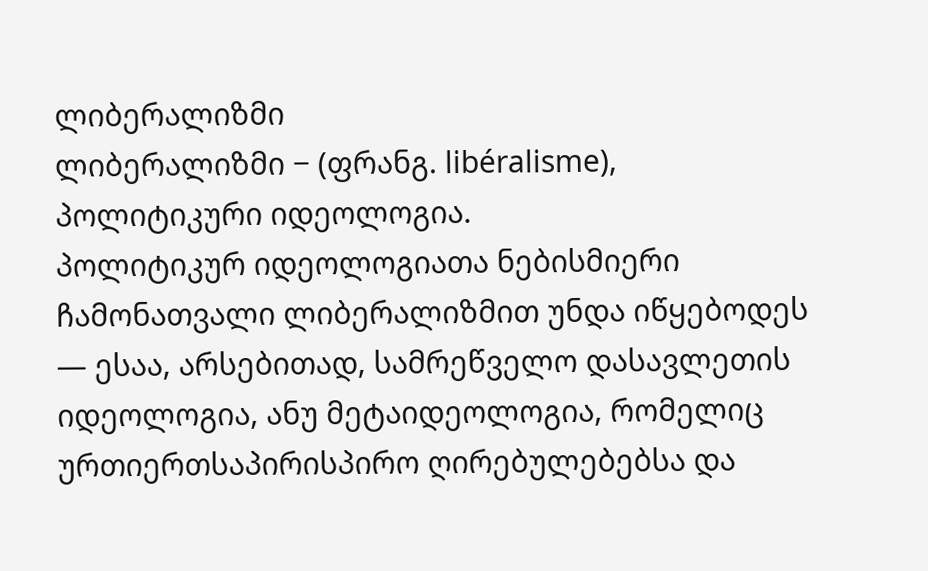ლიბერალიზმი
ლიბერალიზმი − (ფრანგ. libéralisme), პოლიტიკური იდეოლოგია.
პოლიტიკურ იდეოლოგიათა ნებისმიერი ჩამონათვალი ლიბერალიზმით უნდა იწყებოდეს — ესაა, არსებითად, სამრეწველო დასავლეთის იდეოლოგია, ანუ მეტაიდეოლოგია, რომელიც ურთიერთსაპირისპირო ღირებულებებსა და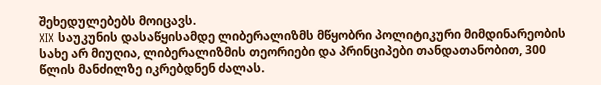შეხედულებებს მოიცავს.
XIX საუკუნის დასაწყისამდე ლიბერალიზმს მწყობრი პოლიტიკური მიმდინარეობის სახე არ მიუღია, ლიბერალიზმის თეორიები და პრინციპები თანდათანობით, 300 წლის მანძილზე იკრებდნენ ძალას.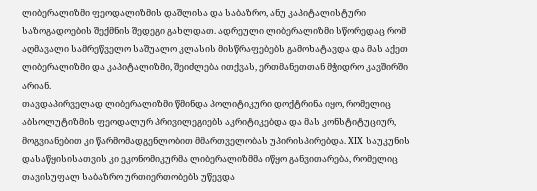ლიბერალიზმი ფეოდალიზმის დაშლისა და საბაზრო, ანუ კაპიტალისტური საზოგადოების შექმნის შედეგი გახლდათ. ადრეული ლიბერალიზმი სწორედაც რომ აღმავალი სამრეწველო საშუალო კლასის მისწრაფებებს გამოხატავდა და მას აქეთ ლიბერალიზმი და კაპიტალიზმი, შეიძლება ითქვას, ერთმანეთთან მჭიდრო კავშირში არიან.
თავდაპირველად ლიბერალიზმი წმინდა პოლიტიკური დოქტრინა იყო, რომელიც აბსოლუტიზმის ფეოდალურ პრივილეგიებს აკრიტიკებდა და მას კონსტიტუციურ, მოგვიანებით კი წარმომადგენლობით მმართველობას უპირისპირებდა. XIX საუკუნის დასაწყისისათვის კი ეკონომიკურმა ლიბერალიზმმა იწყო განვითარება, რომელიც თავისუფალ საბაზრო ურთიერთობებს უწევდა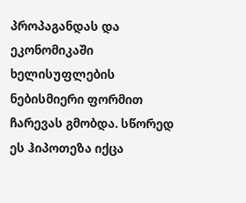პროპაგანდას და ეკონომიკაში ხელისუფლების ნებისმიერი ფორმით ჩარევას გმობდა. სწორედ ეს ჰიპოთეზა იქცა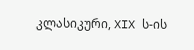კლასიკური, XIX ს-ის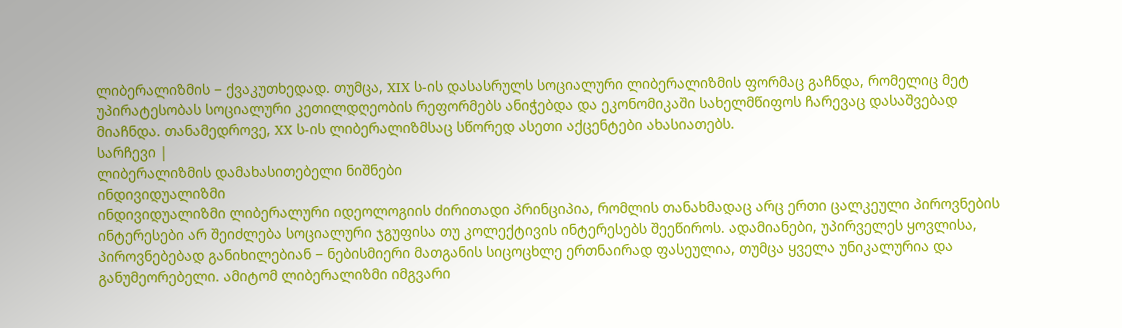ლიბერალიზმის − ქვაკუთხედად. თუმცა, XIX ს-ის დასასრულს სოციალური ლიბერალიზმის ფორმაც გაჩნდა, რომელიც მეტ უპირატესობას სოციალური კეთილდღეობის რეფორმებს ანიჭებდა და ეკონომიკაში სახელმწიფოს ჩარევაც დასაშვებად მიაჩნდა. თანამედროვე, XX ს-ის ლიბერალიზმსაც სწორედ ასეთი აქცენტები ახასიათებს.
სარჩევი |
ლიბერალიზმის დამახასითებელი ნიშნები
ინდივიდუალიზმი
ინდივიდუალიზმი ლიბერალური იდეოლოგიის ძირითადი პრინციპია, რომლის თანახმადაც არც ერთი ცალკეული პიროვნების ინტერესები არ შეიძლება სოციალური ჯგუფისა თუ კოლექტივის ინტერესებს შეეწიროს. ადამიანები, უპირველეს ყოვლისა, პიროვნებებად განიხილებიან − ნებისმიერი მათგანის სიცოცხლე ერთნაირად ფასეულია, თუმცა ყველა უნიკალურია და განუმეორებელი. ამიტომ ლიბერალიზმი იმგვარი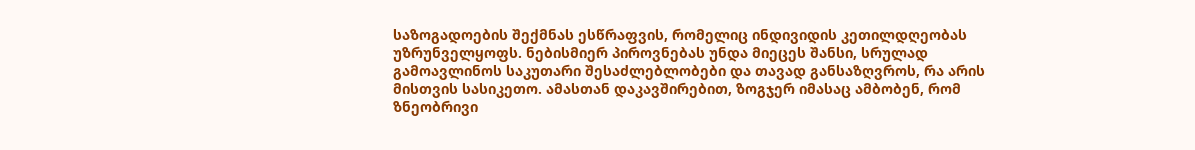საზოგადოების შექმნას ესწრაფვის, რომელიც ინდივიდის კეთილდღეობას უზრუნველყოფს. ნებისმიერ პიროვნებას უნდა მიეცეს შანსი, სრულად გამოავლინოს საკუთარი შესაძლებლობები და თავად განსაზღვროს, რა არის მისთვის სასიკეთო. ამასთან დაკავშირებით, ზოგჯერ იმასაც ამბობენ, რომ ზნეობრივი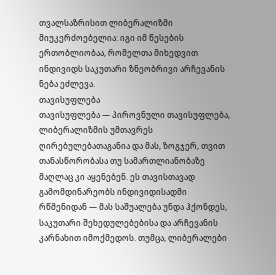თვალსაზრისით ლიბერალიზმი მიუკერძოებელია: იგი იმ წესების ერთობლიობაა, რომელთა მიხედვით ინდივიდს საკუთარი ზნეობრივი არჩევანის ნება ეძლევა.
თავისუფლება
თავისუფლება — პიროვნული თავისუფლება, ლიბერალიზმის უმთავრეს ღირებულებათაგანია და მას, ზოგჯერ, თვით თანასწორობასა თუ სამართლიანობაზე მაღლაც კი აყენებენ. ეს თავისთავად გამომდინარეობს ინდივიდისადმი რწმენიდან — მას საშუალება უნდა ჰქონდეს, საკუთარი შეხედულებებისა და არჩევანის კარნახით იმოქმედოს. თუმცა, ლიბერალები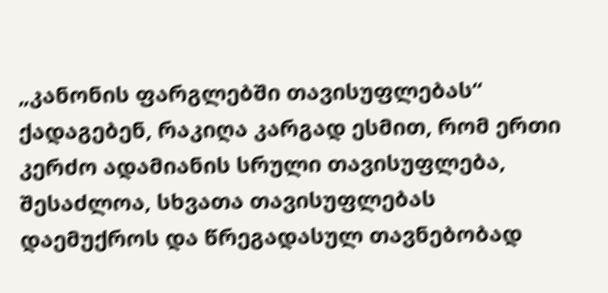„კანონის ფარგლებში თავისუფლებას“ ქადაგებენ, რაკიღა კარგად ესმით, რომ ერთი კერძო ადამიანის სრული თავისუფლება, შესაძლოა, სხვათა თავისუფლებას დაემუქროს და წრეგადასულ თავნებობად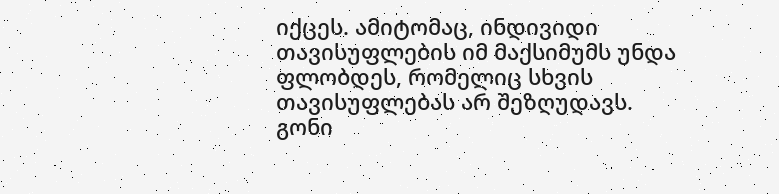იქცეს. ამიტომაც, ინდივიდი თავისუფლების იმ მაქსიმუმს უნდა ფლობდეს, რომელიც სხვის თავისუფლებას არ შეზღუდავს.
გონი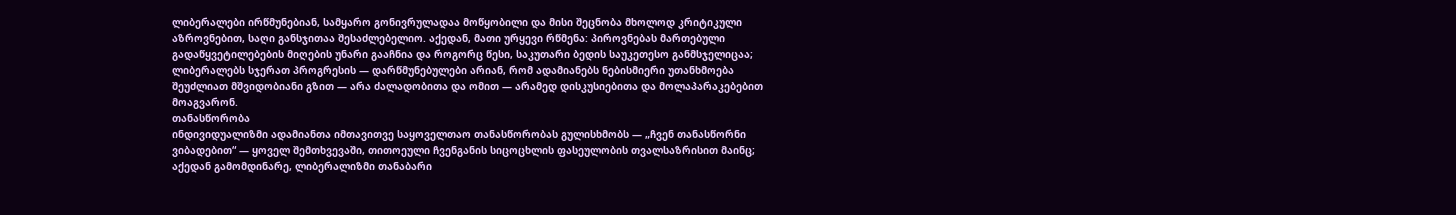ლიბერალები ირწმუნებიან, სამყარო გონივრულადაა მოწყობილი და მისი შეცნობა მხოლოდ კრიტიკული აზროვნებით, საღი განსჯითაა შესაძლებელიო. აქედან, მათი ურყევი რწმენა: პიროვნებას მართებული გადაწყვეტილებების მიღების უნარი გააჩნია და როგორც წესი, საკუთარი ბედის საუკეთესო განმსჯელიცაა; ლიბერალებს სჯერათ პროგრესის — დარწმუნებულები არიან, რომ ადამიანებს ნებისმიერი უთანხმოება შეუძლიათ მშვიდობიანი გზით ― არა ძალადობითა და ომით — არამედ დისკუსიებითა და მოლაპარაკებებით მოაგვარონ.
თანასწორობა
ინდივიდუალიზმი ადამიანთა იმთავითვე საყოველთაო თანასწორობას გულისხმობს — „ჩვენ თანასწორნი ვიბადებით“ — ყოველ შემთხვევაში, თითოეული ჩვენგანის სიცოცხლის ფასეულობის თვალსაზრისით მაინც; აქედან გამომდინარე, ლიბერალიზმი თანაბარი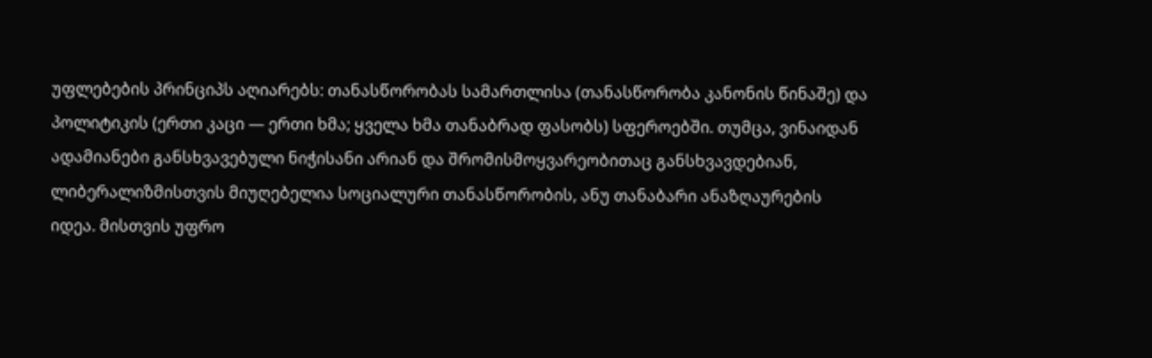უფლებების პრინციპს აღიარებს: თანასწორობას სამართლისა (თანასწორობა კანონის წინაშე) და პოლიტიკის (ერთი კაცი — ერთი ხმა; ყველა ხმა თანაბრად ფასობს) სფეროებში. თუმცა, ვინაიდან ადამიანები განსხვავებული ნიჭისანი არიან და შრომისმოყვარეობითაც განსხვავდებიან, ლიბერალიზმისთვის მიუღებელია სოციალური თანასწორობის, ანუ თანაბარი ანაზღაურების იდეა. მისთვის უფრო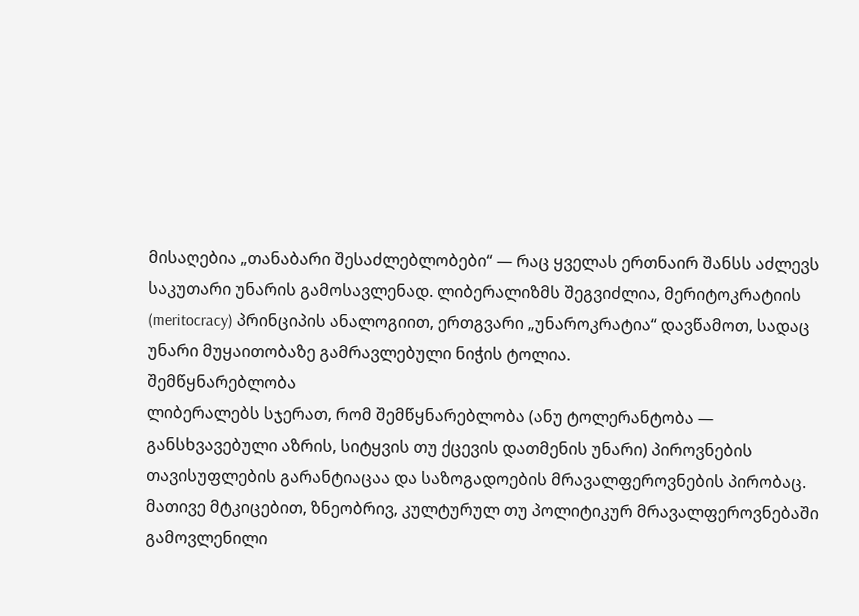მისაღებია „თანაბარი შესაძლებლობები“ — რაც ყველას ერთნაირ შანსს აძლევს საკუთარი უნარის გამოსავლენად. ლიბერალიზმს შეგვიძლია, მერიტოკრატიის (meritocracy) პრინციპის ანალოგიით, ერთგვარი „უნაროკრატია“ დავწამოთ, სადაც უნარი მუყაითობაზე გამრავლებული ნიჭის ტოლია.
შემწყნარებლობა
ლიბერალებს სჯერათ, რომ შემწყნარებლობა (ანუ ტოლერანტობა — განსხვავებული აზრის, სიტყვის თუ ქცევის დათმენის უნარი) პიროვნების თავისუფლების გარანტიაცაა და საზოგადოების მრავალფეროვნების პირობაც. მათივე მტკიცებით, ზნეობრივ, კულტურულ თუ პოლიტიკურ მრავალფეროვნებაში გამოვლენილი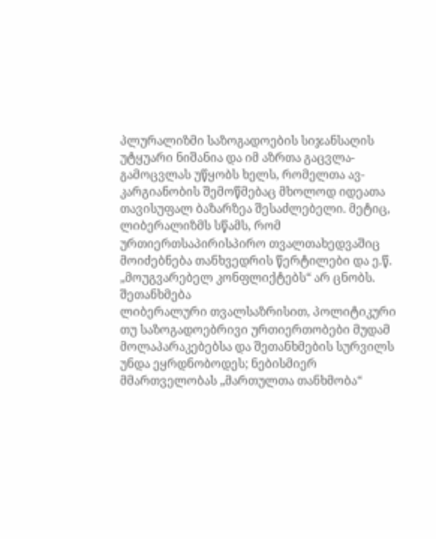პლურალიზმი საზოგადოების სიჯანსაღის უტყუარი ნიშანია და იმ აზრთა გაცვლა-გამოცვლას უწყობს ხელს, რომელთა ავ-კარგიანობის შემოწმებაც მხოლოდ იდეათა თავისუფალ ბაზარზეა შესაძლებელი. მეტიც, ლიბერალიზმს სწამს, რომ ურთიერთსაპირისპირო თვალთახედვაშიც მოიძებნება თანხვედრის წერტილები და ე.წ. „მოუგვარებელ კონფლიქტებს“ არ ცნობს.
შეთანხმება
ლიბერალური თვალსაზრისით, პოლიტიკური თუ საზოგადოებრივი ურთიერთობები მუდამ მოლაპარაკებებსა და შეთანხმების სურვილს უნდა ეყრდნობოდეს; ნებისმიერ მმართველობას „მართულთა თანხმობა“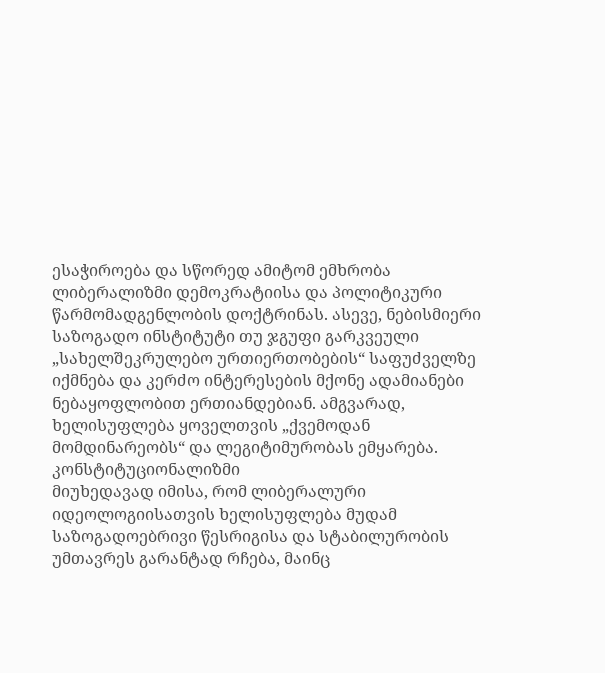ესაჭიროება და სწორედ ამიტომ ემხრობა ლიბერალიზმი დემოკრატიისა და პოლიტიკური წარმომადგენლობის დოქტრინას. ასევე, ნებისმიერი საზოგადო ინსტიტუტი თუ ჯგუფი გარკვეული „სახელშეკრულებო ურთიერთობების“ საფუძველზე იქმნება და კერძო ინტერესების მქონე ადამიანები ნებაყოფლობით ერთიანდებიან. ამგვარად, ხელისუფლება ყოველთვის „ქვემოდან მომდინარეობს“ და ლეგიტიმურობას ემყარება.
კონსტიტუციონალიზმი
მიუხედავად იმისა, რომ ლიბერალური იდეოლოგიისათვის ხელისუფლება მუდამ საზოგადოებრივი წესრიგისა და სტაბილურობის უმთავრეს გარანტად რჩება, მაინც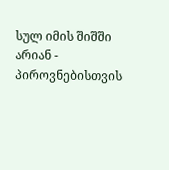სულ იმის შიშში არიან - პიროვნებისთვის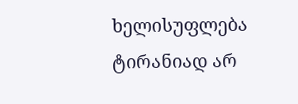ხელისუფლება ტირანიად არ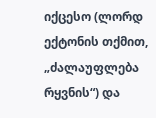იქცესო (ლორდ ექტონის თქმით, „ძალაუფლება რყვნის“) და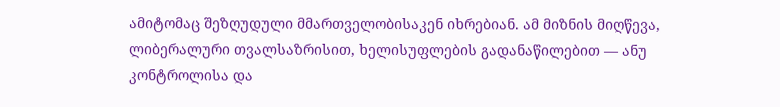ამიტომაც შეზღუდული მმართველობისაკენ იხრებიან. ამ მიზნის მიღწევა, ლიბერალური თვალსაზრისით, ხელისუფლების გადანაწილებით ― ანუ კონტროლისა და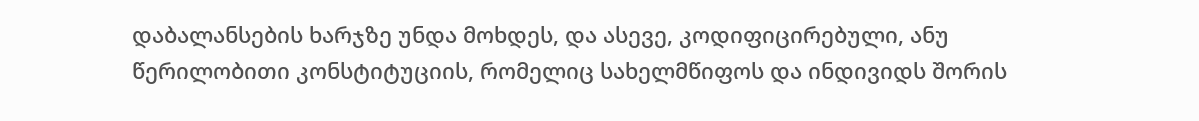დაბალანსების ხარჯზე უნდა მოხდეს, და ასევე, კოდიფიცირებული, ანუ წერილობითი კონსტიტუციის, რომელიც სახელმწიფოს და ინდივიდს შორის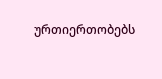ურთიერთობებს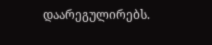დაარეგულირებს.